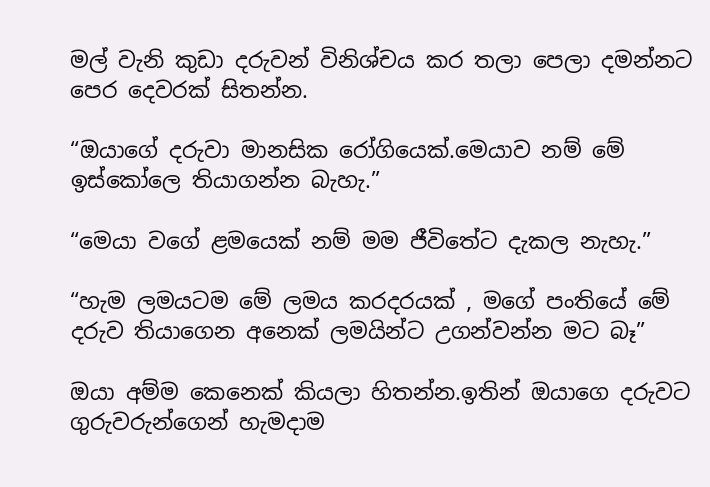මල් වැනි කුඩා දරුවන් විනිශ්චය කර තලා පෙලා දමන්නට පෙර දෙවරක් සිතන්න.

“ඔයාගේ දරුවා මානසික රෝගියෙක්.මෙයාව නම් මේ ඉස්කෝලෙ තියාගන්න බැහැ.”

“මෙයා වගේ ළමයෙක් නම් මම ජීවිතේට දැකල නැහැ.”

“හැම ලමයටම මේ ලමය කරදරයක් , මගේ පංතියේ මේ දරුව තියාගෙන අනෙක් ලමයින්ට උගන්වන්න මට බෑ”

ඔයා අම්ම කෙනෙක් කියලා හිතන්න.ඉතින් ඔයාගෙ දරුවට ගුරුවරුන්ගෙන් හැමදාම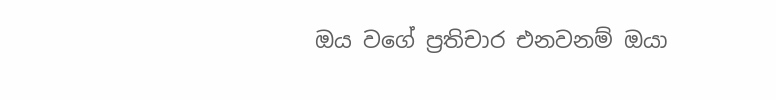ඔය වගේ ප්‍රතිචාර එනවනම් ඔයා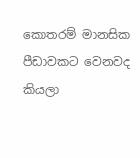කොතරම් මානසික පීඩාවකට වෙනවද කියලා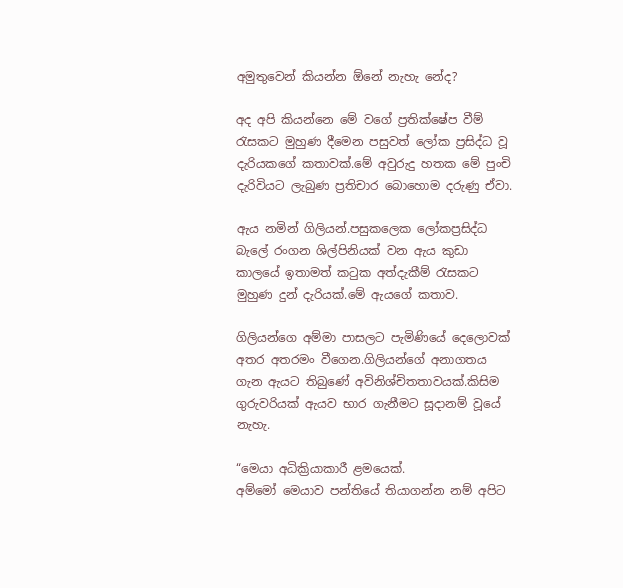අමුතුවෙන් කියන්න ඕනේ නැහැ නේද?

අද අපි කියන්නෙ මේ වගේ ප්‍රතික්ෂේප වීම් රැසකට මුහුණ දීමෙන පසුවත් ලෝක ප්‍රසිද්ධ වූ දැරියකගේ කතාවක්.මේ අවුරුදු හතක මේ පුංචි දැරිවියට ලැබුණ ප්‍රතිචාර බොහොම දරුණු ඒවා.

ඇය නමින් ගිලියන්.පසුකලෙක ලෝකප්‍රසිද්ධ බැලේ රංගන ශිල්පිනියක් වන ඇය කුඩා කාලයේ ඉතාමත් කටුක අත්දැකීම් රැසකට මුහුණ දුන් දැරියක්.මේ ඇයගේ කතාව.

ගිලියන්ගෙ අම්මා පාසලට පැමිණියේ දෙලොවක් අතර අතරමං වීගෙන.ගිලියන්ගේ අනාගතය ගැන ඇයට තිබුණේ අවිනිශ්චිතතාවයක්.කිසිම ගුරුවරියක් ඇයව භාර ගැනීමට සූදානම් වූයේ නැහැ.

“මෙයා අධික්‍රියාකාරී ළමයෙක්.
අම්මෝ මෙයාව පන්තියේ තියාගන්න නම් අපිට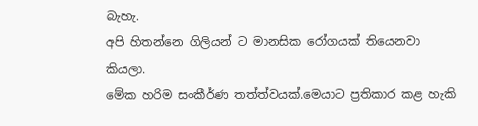බැහැ.
අපි හිතන්නෙ ගිලියන් ට මානසික රෝගයක් තියෙනවා කියලා.
මේක හරිම සංකීර්ණ තත්ත්වයක්.මෙයාට ප්‍රතිකාර කළ හැකි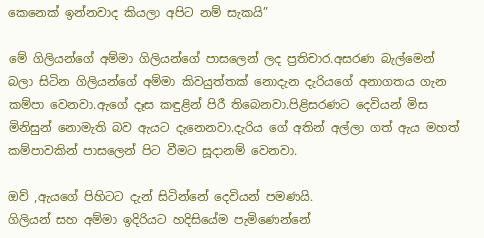කෙනෙක් ඉන්නවාද කියලා අපිට නම් සැකයි”

මේ ගිලියන්ගේ අම්මා ගිලියන්ගේ පාසලෙන් ලද ප්‍රතිචාර.අසරණ බැල්මෙන් බලා සිටින ගිලියන්ගේ අම්මා කිවයුත්තක් නොදැන දැරියගේ අනාගතය ගැන කම්පා වෙනවා.ඇගේ දෑස කඳුළින් පිරී තිබෙනවා.පිළිසරණට දෙවියන් මිස මිනිසුන් නොමැති බව ඇයට දැනෙනවා.දැරිය ගේ අතින් අල්ලා ගත් ඇය මහත් කම්පාවකින් පාසලෙන් පිට වීමට සූදානම් වෙනවා.

ඔව් ,ඇයගේ පිහිටට දැන් සිටින්නේ දෙවියන් පමණයි.
ගිලියන් සහ අම්මා ඉදිරියට හදිසියේම පැමිණෙන්නේ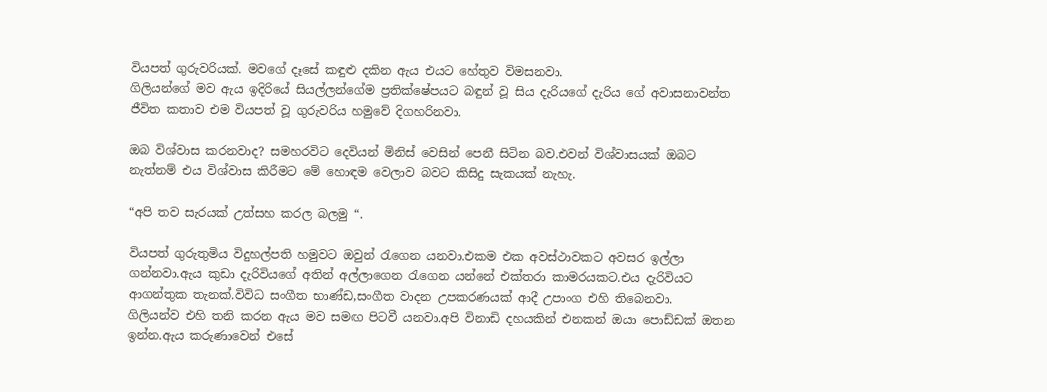වියපත් ගුරුවරියක්. මවගේ දෑසේ කඳුළු දකින ඇය එයට හේතුව විමසනවා.
ගිලියන්ගේ මව ඇය ඉදිරියේ සියල්ලන්ගේම ප්‍රතික්ෂේපයට බඳුන් වූ සිය දැරියගේ දැරිය ගේ අවාසනාවන්ත ජීවිත කතාව එම වියපත් වූ ගුරුවරිය හමුවේ දිගහරිනවා.

ඔබ විශ්වාස කරනවාද? සමහරවිට දෙවියන් මිනිස් වෙසින් පෙනී සිටින බව.එවන් විශ්වාසයක් ඔබට නැත්නම් එය විශ්වාස කිරීමට මේ හොඳම වෙලාව බවට කිසිදු සැකයක් නැහැ.

“අපි තව සැරයක් උත්සහ කරල බලමු “.

වියපත් ගුරුතුමිය විදුහල්පති හමුවට ඔවුන් රැගෙන යනවා.එකම එක අවස්ථාවකට අවසර ඉල්ලා ගන්නවා.ඇය කුඩා දැරිවියගේ අතින් අල්ලාගෙන රැගෙන යන්නේ එක්තරා කාමරයකට.එය දැරිවියට ආගන්තුක තැනක්.විවිධ සංගීත භාණ්ඩ,සංගීත වාදන උපකරණයක් ආදී උපාංග එහි තිබෙනවා.
ගිලියන්ව එහි තනි කරන ඇය මව සමඟ පිටවී යනවා.අපි විනාඩි දහයකින් එනකන් ඔයා පොඩ්ඩක් ඔතන ඉන්න.ඇය කරුණාවෙන් එසේ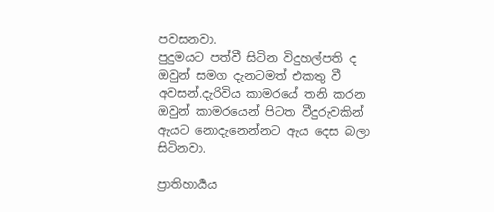පවසනවා.
පුදුමයට පත්වී සිටින විදුහල්පති ද ඔවුන් සමග දැනටමත් එකතු වී අවසන්.දැරිවිය කාමරයේ තනි කරන ඔවුන් කාමරයෙන් පිටත වීදුරුවකින් ඇයට නොදැනෙන්නට ඇය දෙස බලා සිටිනවා.

ප්‍රාතිහාර්‍යය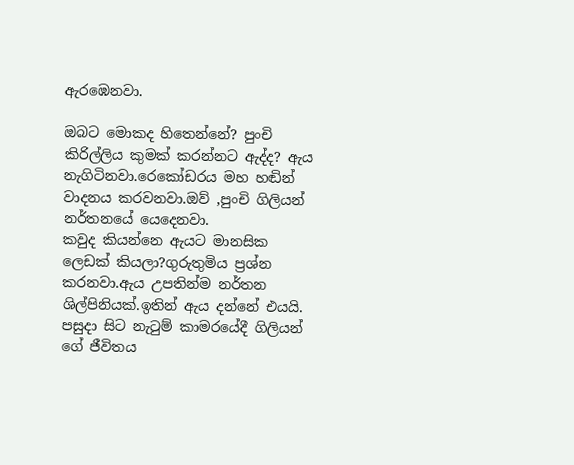ඇරඹෙනවා.

ඔබට මොකද හිතෙන්නේ? පුංචි කිරිල්ලිය කුමක් කරන්නට ඇද්ද? ඇය නැගිටිනවා.රෙකෝඩරය මහ හඬින් වාදනය කරවනවා.ඔව් ,පුංචි ගිලියන් නර්තනයේ යෙදෙනවා.
කවුද කියන්නෙ ඇයට මානසික ලෙඩක් කියලා?ගුරුතුමිය ප්‍රශ්න කරනවා.ඇය උපතින්ම නර්තන ශිල්පිනියක්.ඉතින් ඇය දන්නේ එයයි.
පසුදා සිට නැටුම් කාමරයේදී ගිලියන් ගේ ජීවිතය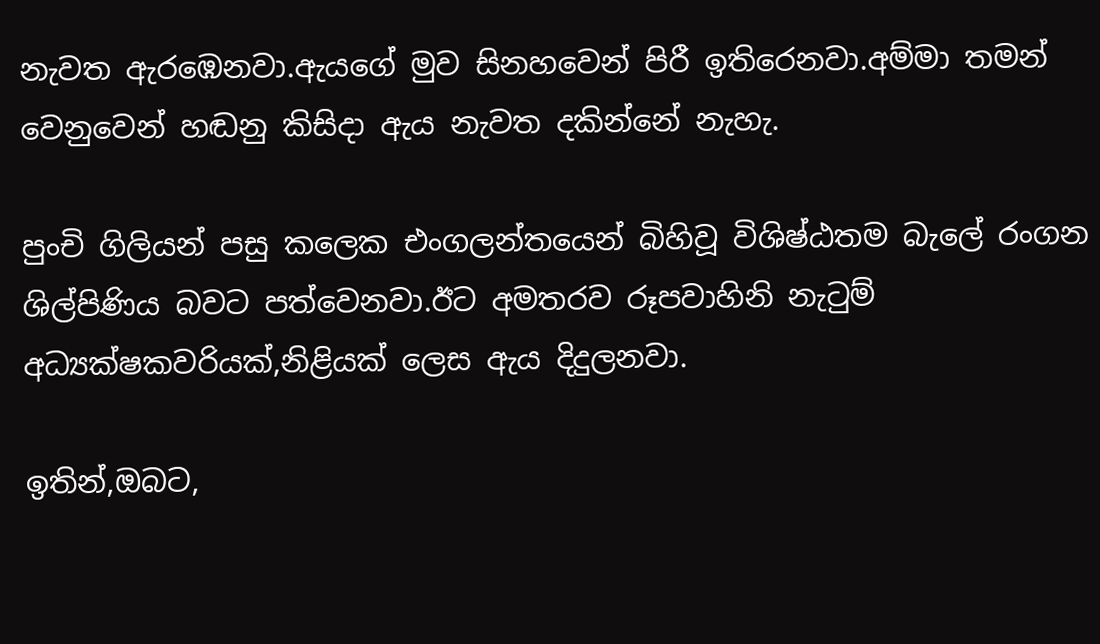නැවත ඇරඹෙනවා.ඇයගේ මුව සිනහවෙන් පිරී ඉතිරෙනවා.අම්මා තමන් වෙනුවෙන් හඬනු කිසිදා ඇය නැවත දකින්නේ නැහැ.

පුංචි ගිලියන් පසු කලෙක එංගලන්තයෙන් බිහිවූ විශිෂ්ඨතම බැලේ රංගන ශිල්පිණිය බවට පත්වෙනවා.ඊට අමතරව රූපවාහිනි නැටුම් අධ්‍යක්ෂකවරියක්,නිළියක් ලෙස ඇය දිදුලනවා.

ඉතින්,ඔබට,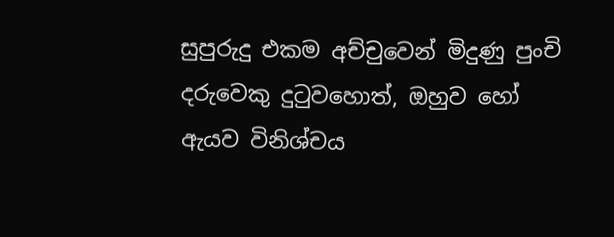සුපුරුදු එකම අච්චුවෙන් මිදුණු පුංචි දරුවෙකු දුටුවහොත්, ඔහුව හෝ ඇයව විනිශ්චය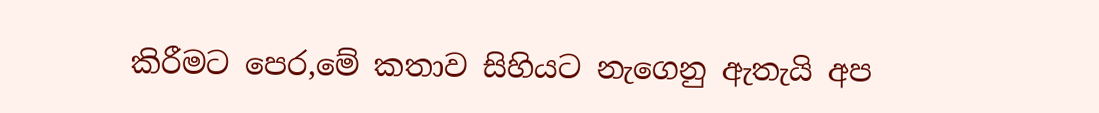කිරීමට පෙර,මේ කතාව සිහියට නැගෙනු ඇතැයි අප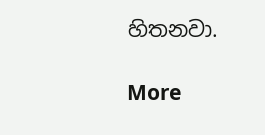හිතනවා.

More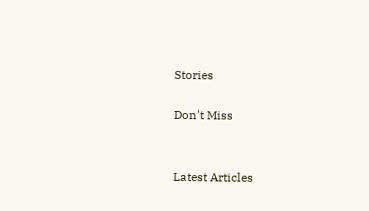Stories

Don't Miss


Latest Articles